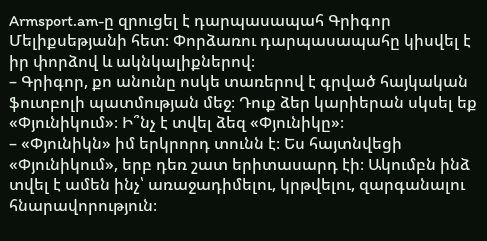Armsport.am-ը զրուցել է դարպասապահ Գրիգոր Մելիքսեթյանի հետ։ Փորձառու դարպասապահը կիսվել է իր փորձով և ակնկալիքներով։
– Գրիգոր, քո անունը ոսկե տառերով է գրված հայկական ֆուտբոլի պատմության մեջ։ Դուք ձեր կարիերան սկսել եք «Փյունիկում»։ Ի՞նչ է տվել ձեզ «Փյունիկը»։
– «Փյունիկն» իմ երկրորդ տունն է։ Ես հայտնվեցի «Փյունիկում», երբ դեռ շատ երիտասարդ էի։ Ակումբն ինձ տվել է ամեն ինչ՝ առաջադիմելու, կրթվելու, զարգանալու հնարավորություն։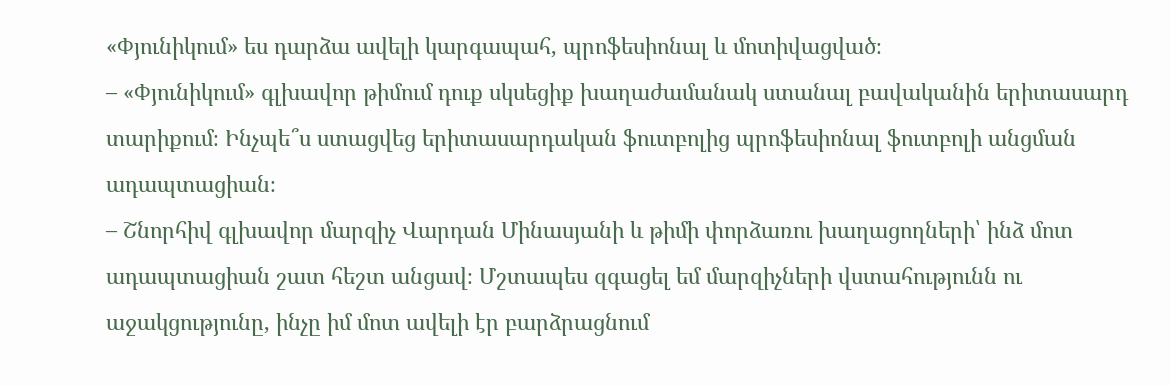«Փյունիկում» ես դարձա ավելի կարգապահ, պրոֆեսիոնալ և մոտիվացված։
– «Փյունիկում» գլխավոր թիմում դուք սկսեցիք խաղաժամանակ ստանալ բավականին երիտասարդ տարիքում։ Ինչպե՞ս ստացվեց երիտասարդական ֆուտբոլից պրոֆեսիոնալ ֆուտբոլի անցման ադապտացիան։
– Շնորհիվ գլխավոր մարզիչ Վարդան Մինասյանի և թիմի փորձառու խաղացողների՝ ինձ մոտ ադապտացիան շատ հեշտ անցավ։ Մշտապես զգացել եմ մարզիչների վստահությունն ու աջակցությունը, ինչը իմ մոտ ավելի էր բարձրացնում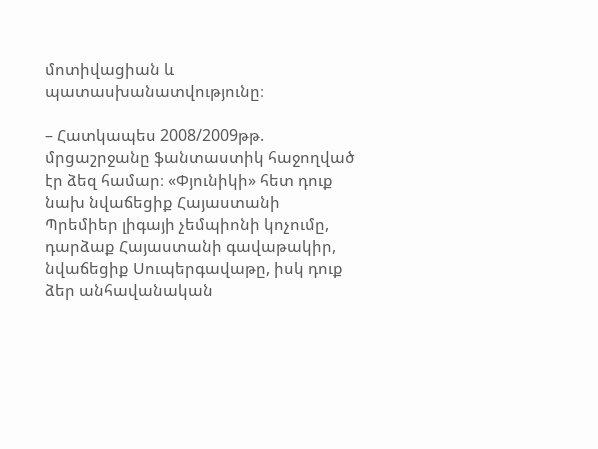մոտիվացիան և պատասխանատվությունը։

– Հատկապես 2008/2009թթ. մրցաշրջանը ֆանտաստիկ հաջողված էր ձեզ համար։ «Փյունիկի» հետ դուք նախ նվաճեցիք Հայաստանի Պրեմիեր լիգայի չեմպիոնի կոչումը, դարձաք Հայաստանի գավաթակիր, նվաճեցիք Սուպերգավաթը, իսկ դուք ձեր անհավանական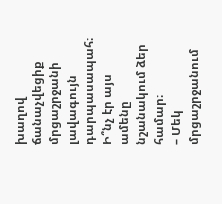խաղով ճանաչվեցիք մրցաշրջանի լավագույն դարպասապահ։ Ի՞նչ էր այս ամենը նշանակում ձեր համար։
– Մեկ մրցաշրջանում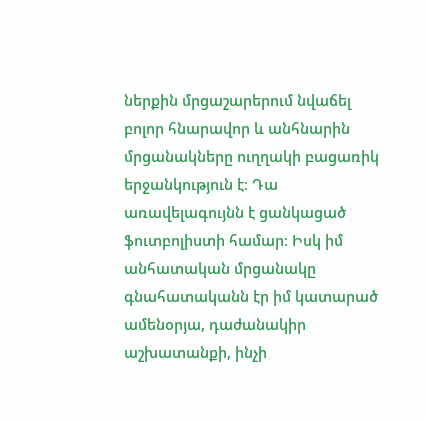ներքին մրցաշարերում նվաճել բոլոր հնարավոր և անհնարին մրցանակները ուղղակի բացառիկ երջանկություն է։ Դա առավելագույնն է ցանկացած ֆուտբոլիստի համար։ Իսկ իմ անհատական մրցանակը գնահատականն էր իմ կատարած ամենօրյա, դաժանակիր աշխատանքի, ինչի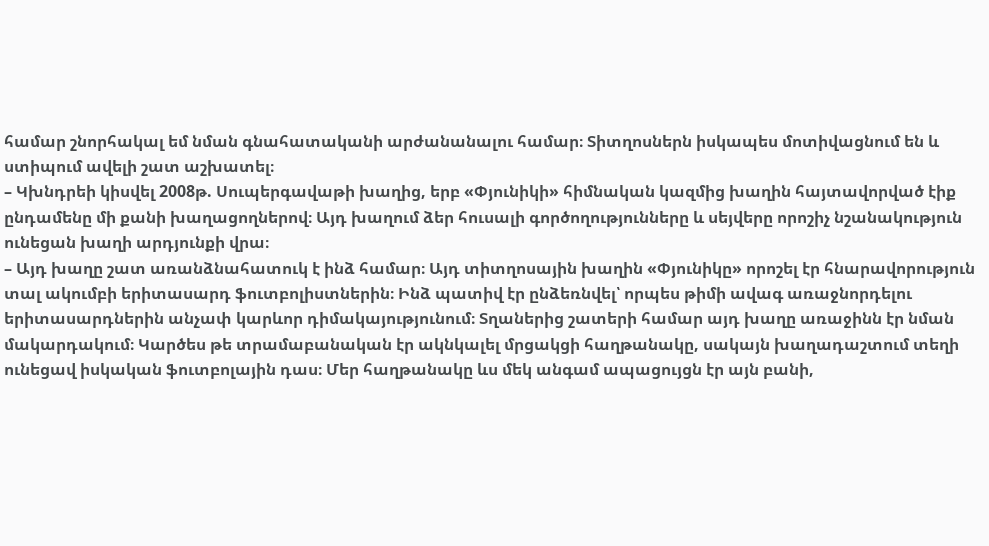համար շնորհակալ եմ նման գնահատականի արժանանալու համար։ Տիտղոսներն իսկապես մոտիվացնում են և ստիպում ավելի շատ աշխատել։
– Կխնդրեի կիսվել 2008թ. Սուպերգավաթի խաղից, երբ «Փյունիկի» հիմնական կազմից խաղին հայտավորված էիք ընդամենը մի քանի խաղացողներով։ Այդ խաղում ձեր հուսալի գործողությունները և սեյվերը որոշիչ նշանակություն ունեցան խաղի արդյունքի վրա։
– Այդ խաղը շատ առանձնահատուկ է ինձ համար։ Այդ տիտղոսային խաղին «Փյունիկը» որոշել էր հնարավորություն տալ ակումբի երիտասարդ ֆուտբոլիստներին։ Ինձ պատիվ էր ընձեռնվել՝ որպես թիմի ավագ առաջնորդելու երիտասարդներին անչափ կարևոր դիմակայությունում։ Տղաներից շատերի համար այդ խաղը առաջինն էր նման մակարդակում։ Կարծես թե տրամաբանական էր ակնկալել մրցակցի հաղթանակը, սակայն խաղադաշտում տեղի ունեցավ իսկական ֆուտբոլային դաս։ Մեր հաղթանակը ևս մեկ անգամ ապացույցն էր այն բանի,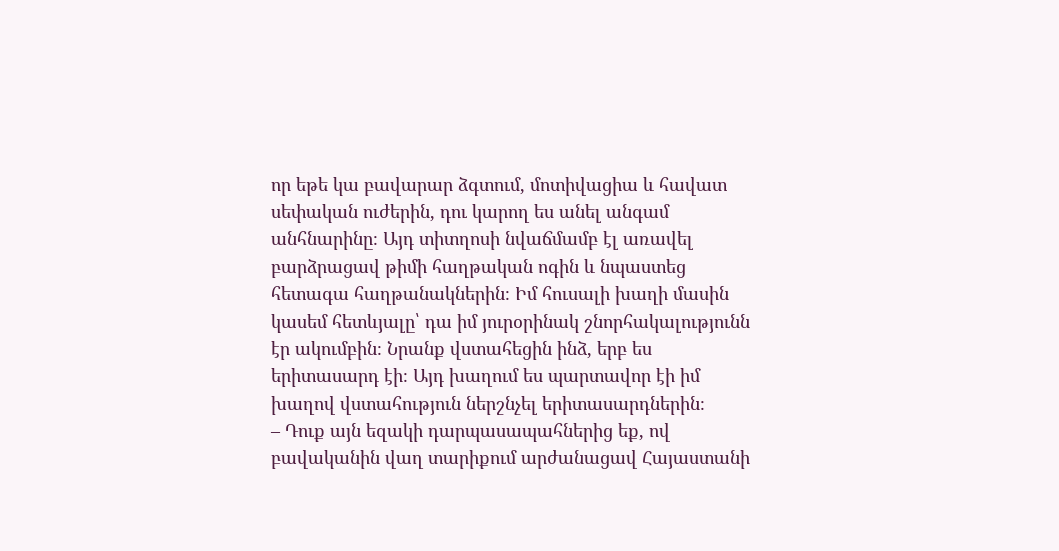որ եթե կա բավարար ձգտում, մոտիվացիա և հավատ սեփական ուժերին, դու կարող ես անել անգամ անհնարինը։ Այդ տիտղոսի նվաճմամբ էլ առավել բարձրացավ թիմի հաղթական ոգին և նպաստեց հետագա հաղթանակներին։ Իմ հուսալի խաղի մասին կասեմ հետևյալը՝ դա իմ յուրօրինակ շնորհակալությունն էր ակումբին։ Նրանք վստահեցին ինձ, երբ ես երիտասարդ էի։ Այդ խաղում ես պարտավոր էի իմ խաղով վստահություն ներշնչել երիտասարդներին։
– Դուք այն եզակի դարպասապահներից եք, ով բավականին վաղ տարիքում արժանացավ Հայաստանի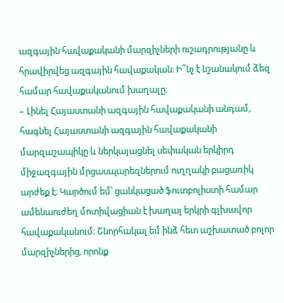ազգային հավաքականի մարզիչների ուշադրությանը և հրավիրվեց ազգային հավաքական։ Ի՞նչ է նշանակում ձեզ համար հավաքականում խաղալը։
– Լինել Հայաստանի ազգային հավաքականի անդամ, հագնել Հայաստանի ազգային հավաքականի մարզաշապիկը և ներկայացնել սեփական երկիրդ միջազգային մրցասպարեզներում ուղղակի բացառիկ արժեք է։ Կարծում եմ՝ ցանկացած ֆուտբոլիստի համար ամենաուժեղ մոտիվացիան է խաղալ երկրի գլխավոր հավաքականում։ Շնորհակալ եմ ինձ հետ աշխատած բոլոր մարզիչներից, որոնք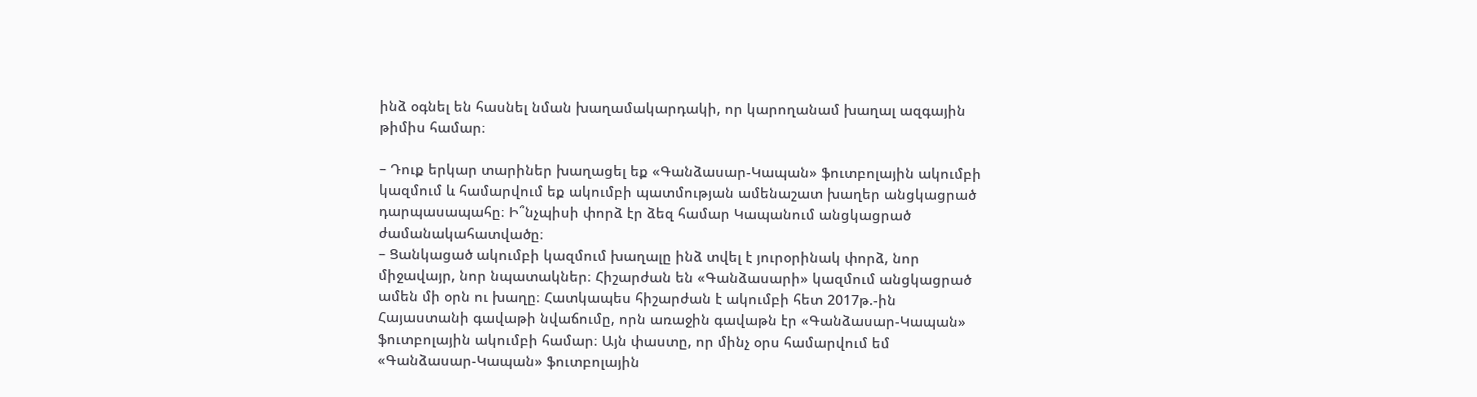ինձ օգնել են հասնել նման խաղամակարդակի, որ կարողանամ խաղալ ազգային թիմիս համար։

– Դուք երկար տարիներ խաղացել եք «Գանձասար-Կապան» ֆուտբոլային ակումբի կազմում և համարվում եք ակումբի պատմության ամենաշատ խաղեր անցկացրած դարպասապահը։ Ի՞նչպիսի փորձ էր ձեզ համար Կապանում անցկացրած ժամանակահատվածը։
– Ցանկացած ակումբի կազմում խաղալը ինձ տվել է յուրօրինակ փորձ, նոր միջավայր, նոր նպատակներ։ Հիշարժան են «Գանձասարի» կազմում անցկացրած ամեն մի օրն ու խաղը։ Հատկապես հիշարժան է ակումբի հետ 2017թ.-ին Հայաստանի գավաթի նվաճումը, որն առաջին գավաթն էր «Գանձասար-Կապան» ֆուտբոլային ակումբի համար։ Այն փաստը, որ մինչ օրս համարվում եմ «Գանձասար-Կապան» ֆուտբոլային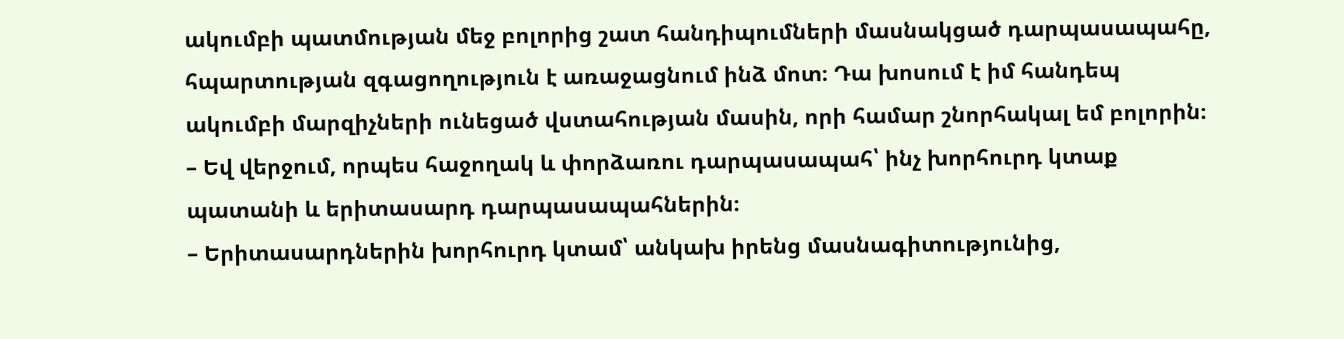ակումբի պատմության մեջ բոլորից շատ հանդիպումների մասնակցած դարպասապահը, հպարտության զգացողություն է առաջացնում ինձ մոտ։ Դա խոսում է իմ հանդեպ ակումբի մարզիչների ունեցած վստահության մասին, որի համար շնորհակալ եմ բոլորին։
– Եվ վերջում, որպես հաջողակ և փորձառու դարպասապահ՝ ինչ խորհուրդ կտաք պատանի և երիտասարդ դարպասապահներին։
– Երիտասարդներին խորհուրդ կտամ՝ անկախ իրենց մասնագիտությունից,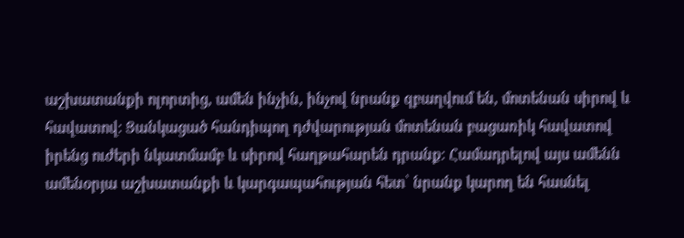աշխատանքի ոլորտից, ամեն ինչին, ինչով նրանք զբաղվում են, մոտենան սիրով և հավատով։ Ցանկացած հանդիպող դժվարության մոտենան բացառիկ հավատով իրենց ուժերի նկատմամբ և սիրով հաղթահարեն դրանք։ Համադրելով այս ամենն ամենօրյա աշխատանքի և կարգապահության հետ՝ նրանք կարող են հասնել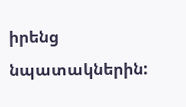իրենց նպատակներին: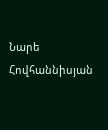Նարե Հովհաննիսյան